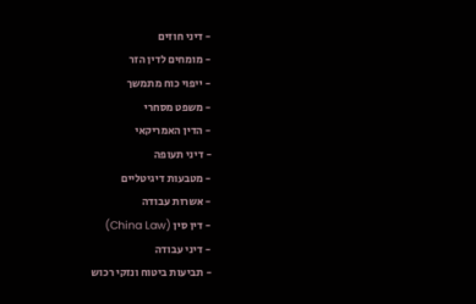- דיני חוזים
- מומחים לדין הזר
- ייפוי כוח מתמשך
- משפט מסחרי
- הדין האמריקאי
- דיני תעופה
- מטבעות דיגיטליים
- אשרות עבודה
- דין סין (China Law)
- דיני עבודה
- תביעות ביטוח ונזקי רכוש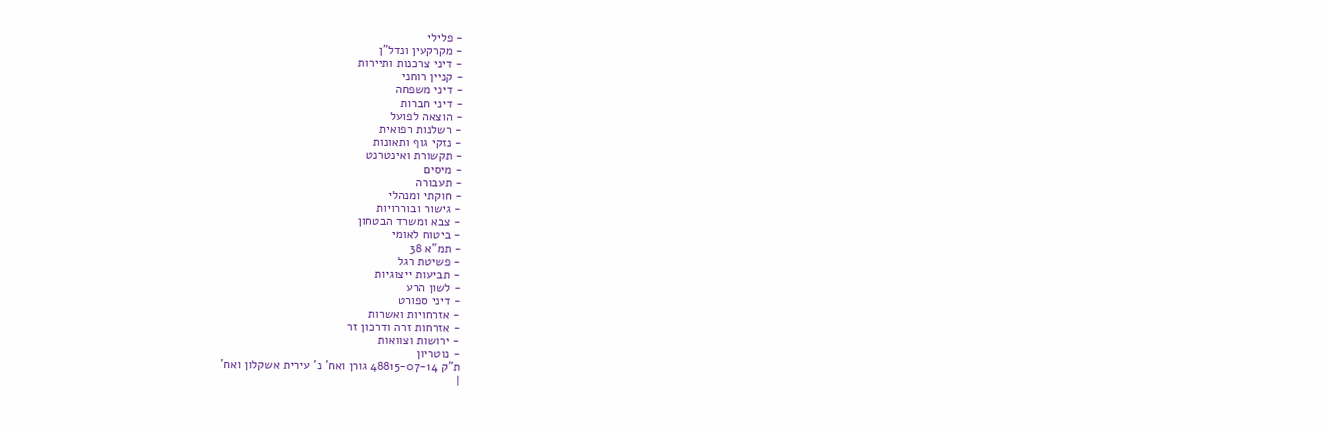- פלילי
- מקרקעין ונדל"ן
- דיני צרכנות ותיירות
- קניין רוחני
- דיני משפחה
- דיני חברות
- הוצאה לפועל
- רשלנות רפואית
- נזקי גוף ותאונות
- תקשורת ואינטרנט
- מיסים
- תעבורה
- חוקתי ומנהלי
- גישור ובוררויות
- צבא ומשרד הבטחון
- ביטוח לאומי
- תמ"א 38
- פשיטת רגל
- תביעות ייצוגיות
- לשון הרע
- דיני ספורט
- אזרחויות ואשרות
- אזרחות זרה ודרכון זר
- ירושות וצוואות
- נוטריון
ת"ק 48815-07-14 גורן ואח' נ' עירית אשקלון ואח'
|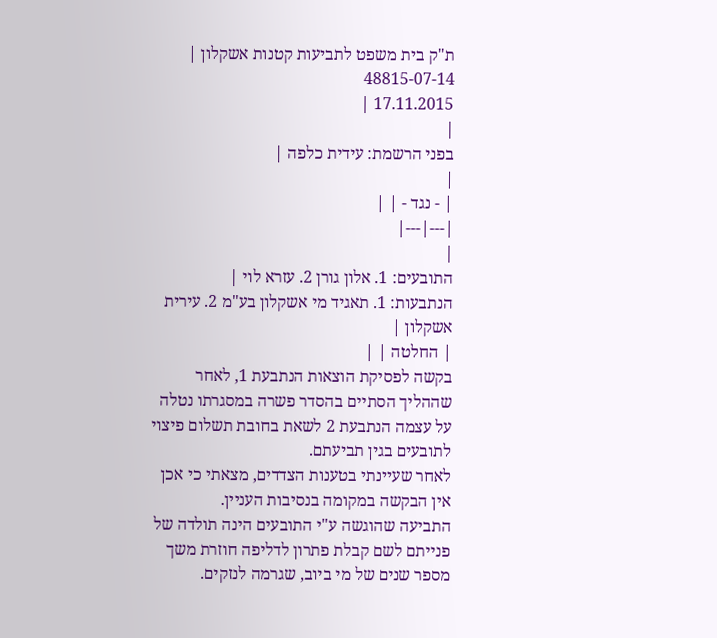ת"ק בית משפט לתביעות קטנות אשקלון |
48815-07-14
17.11.2015 |
|
בפני הרשמת: עידית כלפה |
|
| - נגד - | |
|---|---|
|
התובעים: 1. אלון גורן 2. עזרא לוי |
הנתבעות: 1. תאגיד מי אשקלון בע"מ 2. עירית אשקלון |
| החלטה | |
בקשה לפסיקת הוצאות הנתבעת 1, לאחר שההליך הסתיים בהסדר פשרה במסגרתו נטלה על עצמה הנתבעת 2 לשאת בחובת תשלום פיצוי לתובעים בגין תביעתם.
לאחר שעיינתי בטענות הצדדים, מצאתי כי אכן אין הבקשה במקומה בנסיבות העניין.
התביעה שהוגשה ע"י התובעים הינה תולדה של פנייתם לשם קבלת פתרון לדליפה חוזרת משך מספר שנים של מי ביוב, שגרמה לנזקים.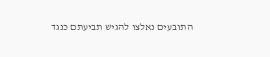התובעים נאלצו להגיש תביעתם כנגד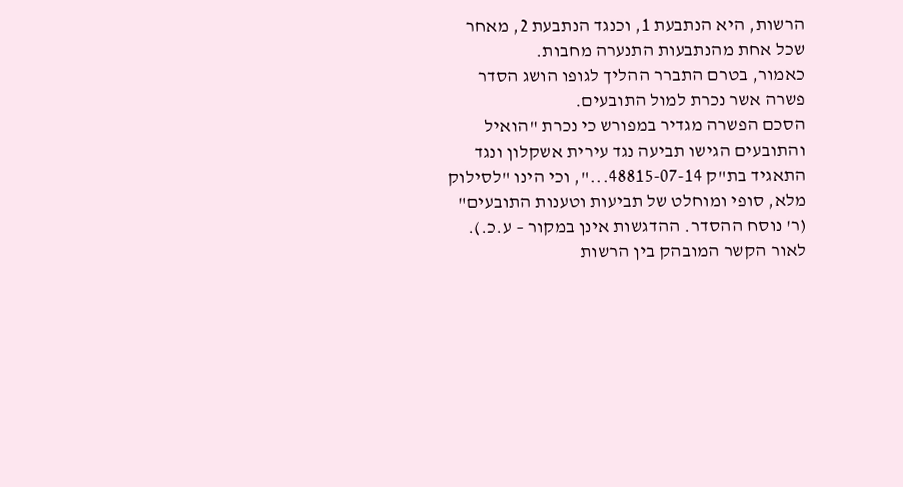הרשות, היא הנתבעת 1, וכנגד הנתבעת 2, מאחר שכל אחת מהנתבעות התנערה מחבות.
כאמור, בטרם התברר ההליך לגופו הושג הסדר פשרה אשר נכרת למול התובעים.
הסכם הפשרה מגדיר במפורש כי נכרת "הואיל והתובעים הגישו תביעה נגד עירית אשקלון ונגד התאגיד בת"ק 48815-07-14...", וכי הינו "לסילוק מלא, סופי ומוחלט של תביעות וטענות התובעים" (ר' נוסח ההסדר. ההדגשות אינן במקור – ע.כ.).
לאור הקשר המובהק בין הרשות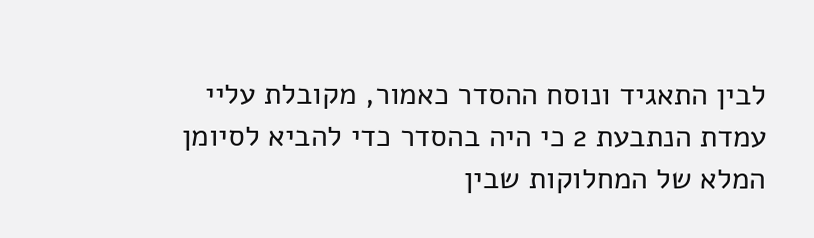לבין התאגיד ונוסח ההסדר כאמור, מקובלת עליי עמדת הנתבעת 2 כי היה בהסדר כדי להביא לסיומן המלא של המחלוקות שבין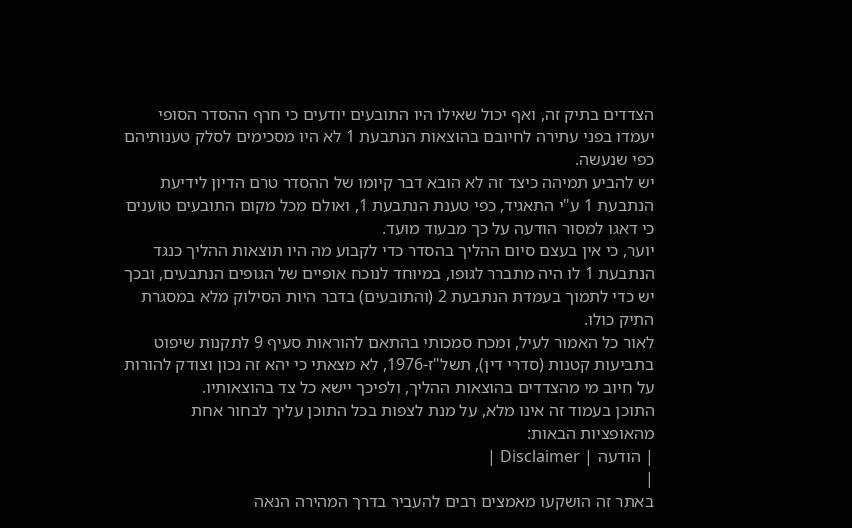הצדדים בתיק זה, ואף יכול שאילו היו התובעים יודעים כי חרף ההסדר הסופי יעמדו בפני עתירה לחיובם בהוצאות הנתבעת 1 לא היו מסכימים לסלק טענותיהם כפי שנעשה.
יש להביע תמיהה כיצד זה לא הובא דבר קיומו של ההסדר טרם הדיון לידיעת הנתבעת 1 ע"י התאגיד, כפי טענת הנתבעת 1, ואולם מכל מקום התובעים טוענים כי דאגו למסור הודעה על כך מבעוד מועד.
יוער, כי אין בעצם סיום ההליך בהסדר כדי לקבוע מה היו תוצאות ההליך כנגד הנתבעת 1 לו היה מתברר לגופו, במיוחד לנוכח אופיים של הגופים הנתבעים, ובכך יש כדי לתמוך בעמדת הנתבעת 2 (והתובעים) בדבר היות הסילוק מלא במסגרת התיק כולו.
לאור כל האמור לעיל, ומכח סמכותי בהתאם להוראות סעיף 9 לתקנות שיפוט בתביעות קטנות (סדרי דין), תשל"ז-1976, לא מצאתי כי יהא זה נכון וצודק להורות על חיוב מי מהצדדים בהוצאות ההליך, ולפיכך יישא כל צד בהוצאותיו.
התוכן בעמוד זה אינו מלא, על מנת לצפות בכל התוכן עליך לבחור אחת מהאופציות הבאות:
| הודעה | Disclaimer |
|
באתר זה הושקעו מאמצים רבים להעביר בדרך המהירה הנאה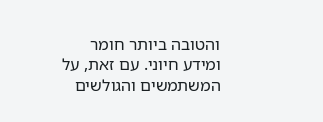והטובה ביותר חומר ומידע חיוני. עם זאת, על המשתמשים והגולשים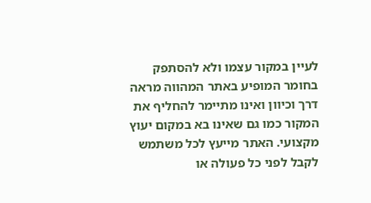לעיין במקור עצמו ולא להסתפק בחומר המופיע באתר המהווה מראה דרך וכיוון ואינו מתיימר להחליף את המקור כמו גם שאינו בא במקום יעוץ מקצועי. האתר מייעץ לכל משתמש לקבל לפני כל פעולה או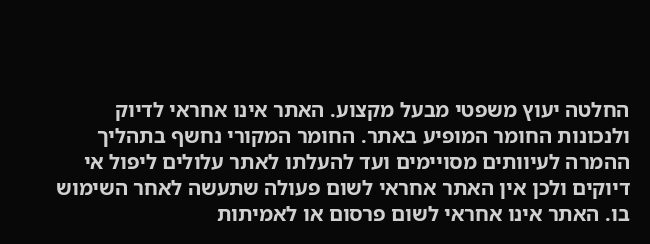החלטה יעוץ משפטי מבעל מקצוע. האתר אינו אחראי לדיוק ולנכונות החומר המופיע באתר. החומר המקורי נחשף בתהליך ההמרה לעיוותים מסויימים ועד להעלתו לאתר עלולים ליפול אי דיוקים ולכן אין האתר אחראי לשום פעולה שתעשה לאחר השימוש בו. האתר אינו אחראי לשום פרסום או לאמיתות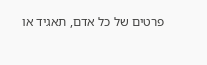פרטים של כל אדם, תאגיד או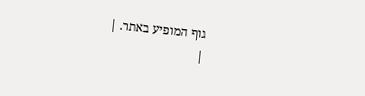גוף המופיע באתר. |
|